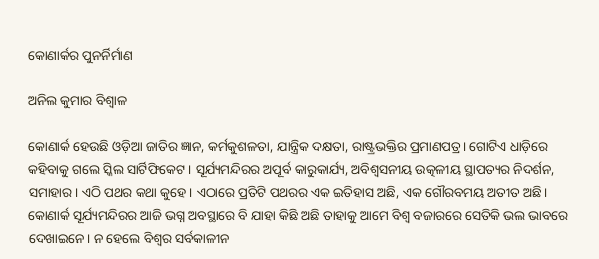କୋଣାର୍କର ପୁନର୍ନିର୍ମାଣ

ଅନିଲ କୁମାର ବିଶ୍ୱାଳ

କୋଣାର୍କ ହେଉଛି ଓଡ଼ିଆ ଜାତିର ଜ୍ଞାନ, କର୍ମକୁଶଳତା, ଯାନ୍ତ୍ରିକ ଦକ୍ଷତା, ରାଷ୍ଟ୍ରଭକ୍ତିର ପ୍ରମାଣପତ୍ର। ଗୋଟିଏ ଧାଡ଼ିରେ କହିବାକୁ ଗଲେ ସ୍କିଲ ସାର୍ଟିଫିକେଟ। ସୂର୍ଯ୍ୟମନ୍ଦିରର ଅପୂର୍ବ କାରୁକାର୍ଯ୍ୟ, ଅବିଶ୍ୱସନୀୟ ଉତ୍କଳୀୟ ସ୍ଥାପତ୍ୟର ନିଦର୍ଶନ, ସମାହାର। ଏଠି ପଥର କଥା କୁହେ। ଏଠାରେ ପ୍ରତିଟି ପଥରର ଏକ ଇତିହାସ ଅଛି, ଏକ ଗୌରବମୟ ଅତୀତ ଅଛି। କୋଣାର୍କ ସୂର୍ଯ୍ୟମନ୍ଦିରର ଆଜି ଭଗ୍ନ ଅବସ୍ଥାରେ ବି ଯାହା କିଛି ଅଛି ତାହାକୁ ଆମେ ବିଶ୍ୱ ବଜାରରେ ସେତିକି ଭଲ ଭାବରେ ଦେଖାଇନେ। ନ ହେଲେ ବିଶ୍ୱର ସର୍ବକାଳୀନ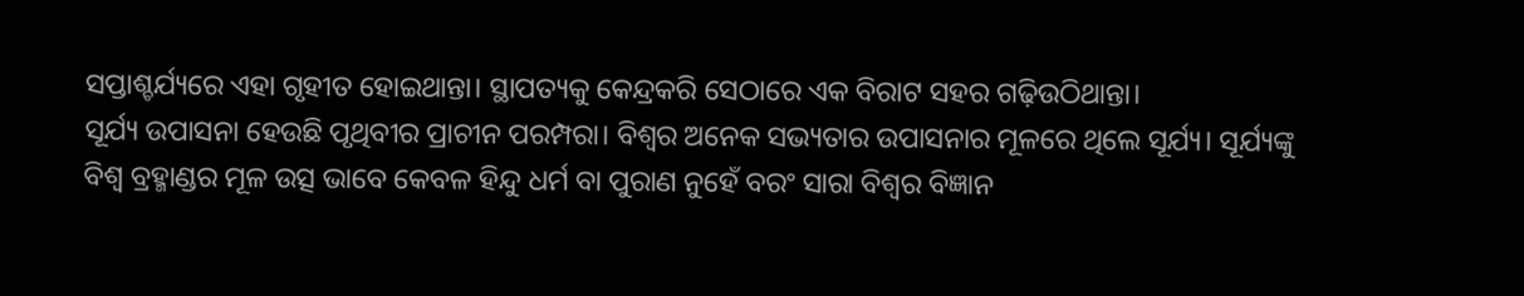ସପ୍ତାଶ୍ଚର୍ଯ୍ୟରେ ଏହା ଗୃହୀତ ହୋଇଥାନ୍ତା। ସ୍ଥାପତ୍ୟକୁ କେନ୍ଦ୍ରକରି ସେଠାରେ ଏକ ବିରାଟ ସହର ଗଢ଼ିଉଠିଥାନ୍ତା।
ସୂର୍ଯ୍ୟ ଉପାସନା ହେଉଛି ପୃଥିବୀର ପ୍ରାଚୀନ ପରମ୍ପରା। ବିଶ୍ୱର ଅନେକ ସଭ୍ୟତାର ଉପାସନାର ମୂଳରେ ଥିଲେ ସୂର୍ଯ୍ୟ। ସୂର୍ଯ୍ୟଙ୍କୁ ବିଶ୍ୱ ବ୍ରହ୍ମାଣ୍ଡର ମୂଳ ଉତ୍ସ ଭାବେ କେବଳ ହିନ୍ଦୁ ଧର୍ମ ବା ପୁରାଣ ନୁହେଁ ବରଂ ସାରା ବିଶ୍ୱର ବିଜ୍ଞାନ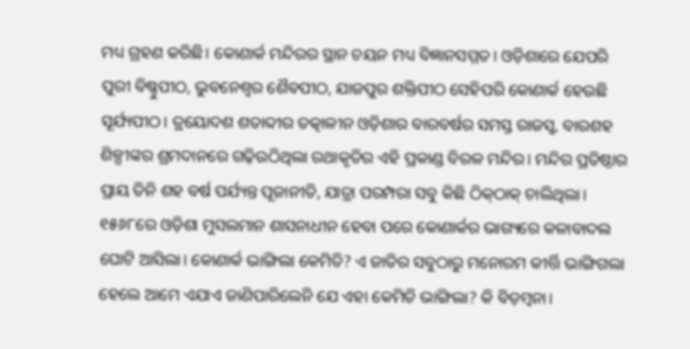ମଧ୍ୟ ଗ୍ରହଣ କରିଛି। କୋଣାର୍କ ମନ୍ଦିରର ସ୍ଥାନ ଚୟନ ମଧ୍ୟ ବିଜ୍ଞାନସମ୍ମତ। ଓଡ଼ିଶାରେ ଯେପରି ପୁରୀ ବିଷ୍ଣୁପୀଠ, ଭୁବନେଶ୍ୱର ଶୈବପୀଠ, ଯାଜପୁର ଶକ୍ତିପୀଠ ସେହିପରି କୋଣାର୍କ ହେଉଛି ସୂର୍ଯ୍ୟପୀଠ। ତ୍ରୟୋଦଶ ଶତାବ୍ଦୀର ତତ୍କାଳୀନ ଓଡ଼ିଶାର ବାରବର୍ଷର ସମସ୍ତ ରାଜସ୍ବ, ବାରଶହ ଶିଳ୍ପୀଙ୍କର ଶ୍ରମଦାନରେ ଗଢ଼ିଉଠିଥିଲା ରଥାକୃତିର ଏହି ପ୍ରକାଣ୍ଡ ବିରଳ ମନ୍ଦିର। ମନ୍ଦିର ପ୍ରତିଷ୍ଠାର ପ୍ରାୟ ତିନି ଶହ ବର୍ଷ ପର୍ଯ୍ୟନ୍ତ ପୂଜାନୀତି, ଯାତ୍ରା ପରମ୍ପରା ସବୁ କିଛି ଠିକ୍‌ଠାକ୍‌ ଚାଲିଥିଲା। ୧୫୬୮ରେ ଓଡ଼ିଶା ମୁସଲମାନ ଶାସନାଧୀନ ହେବା ପରେ କୋଣାର୍କର ଭାଗ୍ୟରେ କଳାବାଦଲ ଘୋଟି ଆସିଲା। କୋଣାର୍କ ଭାଙ୍ଗିଲା କେମିତି? ଏ ଜାତିର ସବୁଠାରୁ ମନୋରମ କୀର୍ତ୍ତି ଭାଙ୍ଗିଗଲା ହେଲେ ଆମେ ଏଯାଏ ଜାଣିପାରିଲେନି ଯେ ଏହା କେମିତି ଭାଙ୍ଗିଲା? କି ବିଡ଼ମ୍ବନା।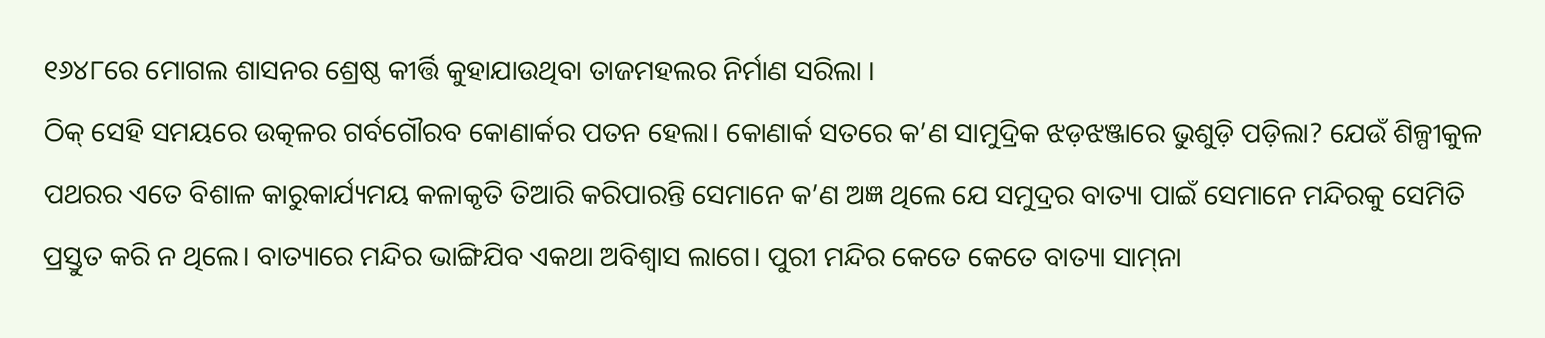୧୬୪୮ରେ ମୋଗଲ ଶାସନର ଶ୍ରେଷ୍ଠ କୀର୍ତ୍ତି କୁହାଯାଉଥିବା ତାଜମହଲର ନିର୍ମାଣ ସରିଲା ।
ଠିକ୍‌ ସେହି ସମୟରେ ଉତ୍କଳର ଗର୍ବଗୌରବ କୋଣାର୍କର ପତନ ହେଲା। କୋଣାର୍କ ସତରେ କ’ଣ ସାମୁଦ୍ରିକ ଝଡ଼ଝଞ୍ଜାରେ ଭୁଶୁଡ଼ି ପଡ଼ିଲା? ଯେଉଁ ଶିଳ୍ପୀକୁଳ ପଥରର ଏତେ ବିଶାଳ କାରୁକାର୍ଯ୍ୟମୟ କଳାକୃତି ତିଆରି କରିପାରନ୍ତି ସେମାନେ କ’ଣ ଅଜ୍ଞ ଥିଲେ ଯେ ସମୁଦ୍ରର ବାତ୍ୟା ପାଇଁ ସେମାନେ ମନ୍ଦିରକୁ ସେମିତି ପ୍ରସ୍ତୁତ କରି ନ ଥିଲେ। ବାତ୍ୟାରେ ମନ୍ଦିର ଭାଙ୍ଗିଯିବ ଏକଥା ଅବିଶ୍ୱାସ ଲାଗେ। ପୁରୀ ମନ୍ଦିର କେତେ କେତେ ବାତ୍ୟା ସାମ୍‌ନା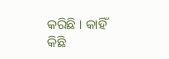କରିଛି । କାହିଁ କିଛି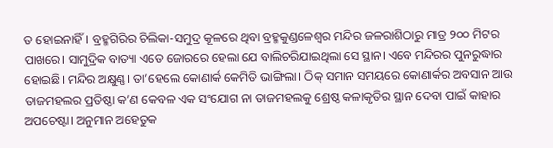ତ ହୋଇନାହିଁ। ବ୍ରହ୍ମଗିରିର ଚିଲିକା-ସମୁଦ୍ର କୂଳରେ ଥିବା ବ୍ରହ୍ମକୁଣ୍ଡଳେଶ୍ୱର ମନ୍ଦିର ଜଳରାଶିଠାରୁ ମାତ୍ର ୨୦୦ ମିଟର ପାଖରେ। ସାମୁଦ୍ରିକ ବାତ୍ୟା ଏତେ ଜୋରରେ ହେଲା ଯେ ବାଲିଚରିଯାଇଥିଲା ସେ ସ୍ଥାନ। ଏବେ ମନ୍ଦିରର ପୁନରୁଦ୍ଧାର ହୋଇଛି। ମନ୍ଦିର ଅକ୍ଷୁଣ୍ଣ। ତା’ହେଲେ କୋଣାର୍କ କେମିତି ଭାଙ୍ଗିଲା। ଠିକ୍‌ ସମାନ ସମୟରେ କୋଣାର୍କର ଅବସାନ ଆଉ ତାଜମହଲର ପ୍ରତିଷ୍ଠା କ’ଣ କେବଳ ଏକ ସଂଯୋଗ ନା ତାଜମହଲକୁ ଶ୍ରେଷ୍ଠ କଳାକୃତିର ସ୍ଥାନ ଦେବା ପାଇଁ କାହାର ଅପଚେଷ୍ଟା। ଅନୁମାନ ଅହେତୁକ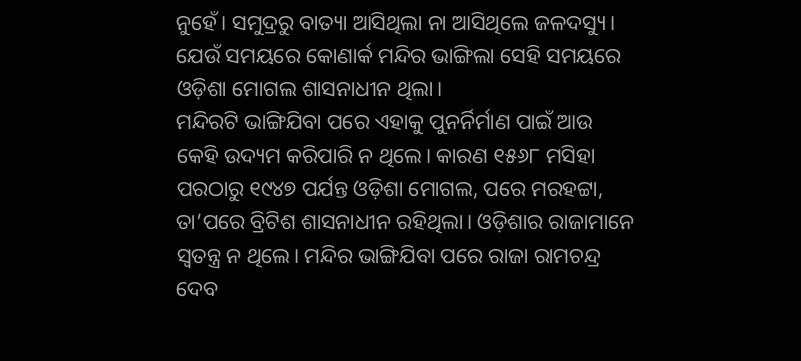ନୁହେଁ। ସମୁଦ୍ରରୁ ବାତ୍ୟା ଆସିଥିଲା ନା ଆସିଥିଲେ ଜଳଦସ୍ୟୁ। ଯେଉଁ ସମୟରେ କୋଣାର୍କ ମନ୍ଦିର ଭାଙ୍ଗିଲା ସେହି ସମୟରେ ଓଡ଼ିଶା ମୋଗଲ ଶାସନାଧୀନ ଥିଲା।
ମନ୍ଦିରଟି ଭାଙ୍ଗିଯିବା ପରେ ଏହାକୁ ପୁନର୍ନିର୍ମାଣ ପାଇଁ ଆଉ କେହି ଉଦ୍ୟମ କରିପାରି ନ ଥିଲେ। କାରଣ ୧୫୬୮ ମସିହା ପରଠାରୁ ୧୯୪୭ ପର୍ଯନ୍ତ ଓଡ଼ିଶା ମୋଗଲ, ପରେ ମରହଟ୍ଟା, ତା’ପରେ ବ୍ରିଟିଶ ଶାସନାଧୀନ ରହିଥିଲା। ଓଡ଼ିଶାର ରାଜାମାନେ ସ୍ବତନ୍ତ୍ର ନ ଥିଲେ। ମନ୍ଦିର ଭାଙ୍ଗିଯିବା ପରେ ରାଜା ରାମଚନ୍ଦ୍ର ଦେବ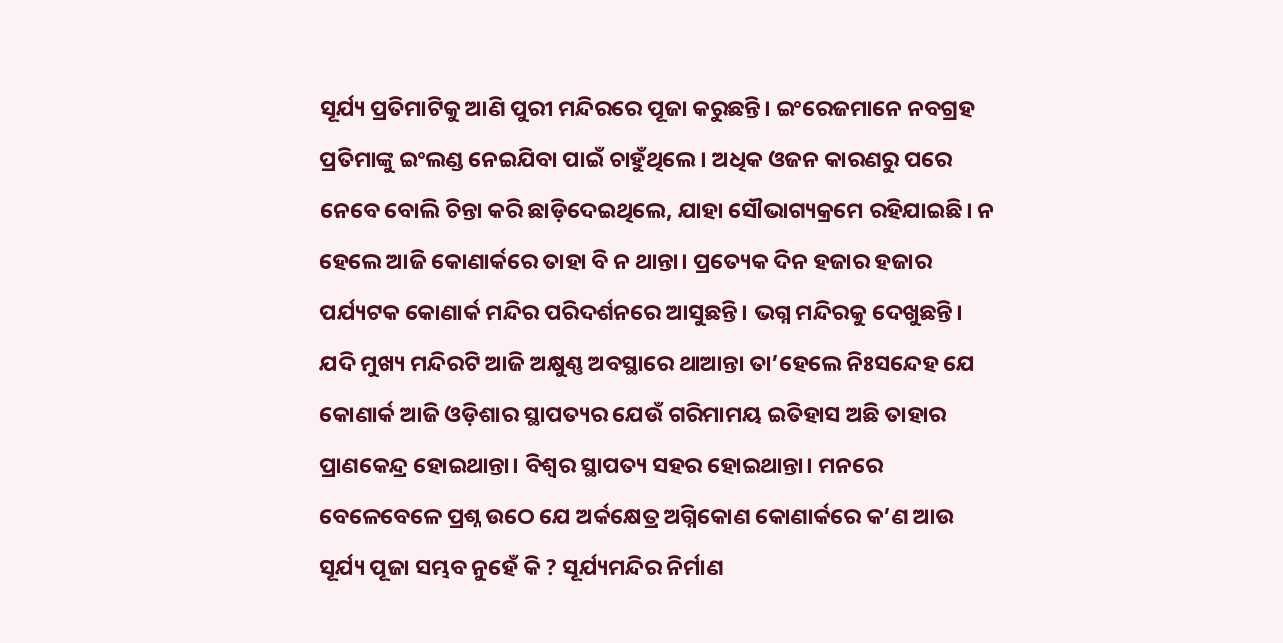ସୂର୍ଯ୍ୟ ପ୍ରତିମାଟିକୁ ଆଣି ପୁରୀ ମନ୍ଦିରରେ ପୂଜା କରୁଛନ୍ତି। ଇଂରେଜମାନେ ନବଗ୍ରହ ପ୍ରତିମାଙ୍କୁ ଇଂଲଣ୍ଡ ନେଇଯିବା ପାଇଁ ଚାହୁଁଥିଲେ। ଅଧିକ ଓଜନ କାରଣରୁ ପରେ ନେବେ ବୋଲି ଚିନ୍ତା କରି ଛାଡ଼ିଦେଇଥିଲେ, ଯାହା ସୌଭାଗ୍ୟକ୍ରମେ ରହିଯାଇଛି। ନ ହେଲେ ଆଜି କୋଣାର୍କରେ ତାହା ବି ନ ଥାନ୍ତା। ପ୍ରତ୍ୟେକ ଦିନ ହଜାର ହଜାର ପର୍ଯ୍ୟଟକ କୋଣାର୍କ ମନ୍ଦିର ପରିଦର୍ଶନରେ ଆସୁଛନ୍ତି। ଭଗ୍ନ ମନ୍ଦିରକୁ ଦେଖୁଛନ୍ତି। ଯଦି ମୁଖ୍ୟ ମନ୍ଦିରଟି ଆଜି ଅକ୍ଷୁଣ୍ଣ ଅବସ୍ଥାରେ ଥାଆନ୍ତା ତା’ହେଲେ ନିଃସନ୍ଦେହ ଯେ କୋଣାର୍କ ଆଜି ଓଡ଼ିଶାର ସ୍ଥାପତ୍ୟର ଯେଉଁ ଗରିମାମୟ ଇତିହାସ ଅଛି ତାହାର ପ୍ରାଣକେନ୍ଦ୍ର ହୋଇଥାନ୍ତା। ବିଶ୍ୱର ସ୍ଥାପତ୍ୟ ସହର ହୋଇଥାନ୍ତା। ମନରେ ବେଳେବେଳେ ପ୍ରଶ୍ନ ଉଠେ ଯେ ଅର୍କକ୍ଷେତ୍ର ଅଗ୍ନିକୋଣ କୋଣାର୍କରେ କ’ଣ ଆଉ ସୂର୍ଯ୍ୟ ପୂଜା ସମ୍ଭବ ନୁହେଁ କି ? ସୂର୍ଯ୍ୟମନ୍ଦିର ନିର୍ମାଣ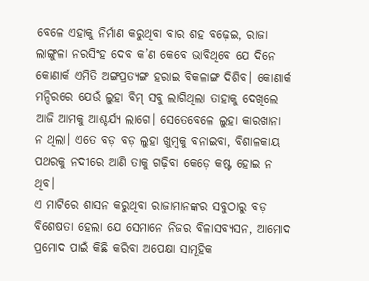ବେଳେ ଏହାକୁ ନିର୍ମାଣ କରୁଥିବା ବାର ଶହ ବଢ଼େଇ, ରାଜା ଲାଙ୍ଗୁଳା ନରସିଂହ ଦେବ କ’ଣ କେବେ ଭାବିଥିବେ ଯେ ଦିନେ କୋଣାର୍କ ଏମିତି ଅଙ୍ଗପ୍ରତ୍ୟଙ୍ଗ ହରାଇ ବିକଳାଙ୍ଗ ଦିଶିବ। କୋଣାର୍କ ମନ୍ଦିରରେ ଯେଉଁ ଲୁହା ବିମ୍‌ ସବୁ ଲାଗିଥିଲା ତାହାକୁ ଦେଖିଲେ ଆଜି ଆମକୁ ଆଶ୍ଚର୍ଯ୍ୟ ଲାଗେ। ସେତେବେଳେ ଲୁହା କାରଖାନା ନ ଥିଲା। ଏତେ ବଡ଼ ବଡ଼ ଲୁହା ଖୁମ୍ବକୁ ବନାଇବା, ବିଶାଳକାୟ ପଥରକୁ ନଦୀରେ ଆଣି ତାକୁ ଗଢ଼ିବା କେଡ଼େ କଷ୍ଟ ହୋଇ ନ ଥିବ।
ଏ ମାଟିରେ ଶାସନ କରୁଥିବା ରାଜାମାନଙ୍କର ସବୁଠାରୁ ବଡ଼ ବିଶେଷତା ହେଲା ଯେ ସେମାନେ ନିଜର ବିଳାସବ୍ୟସନ, ଆମୋଦ ପ୍ରମୋଦ ପାଇଁ କିଛି କରିବା ଅପେକ୍ଷା ସାମୂହିକ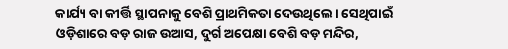କାର୍ଯ୍ୟ ବା କୀର୍ତ୍ତି ସ୍ଥାପନାକୁ ବେଶି ପ୍ରାଥମିକତା ଦେଉଥିଲେ। ସେଥିପାଇଁ ଓଡ଼ିଶାରେ ବଡ଼ ରାଜ ଉଆସ, ଦୁର୍ଗ ଅପେକ୍ଷା ବେଶି ବଡ଼ ମନ୍ଦିର,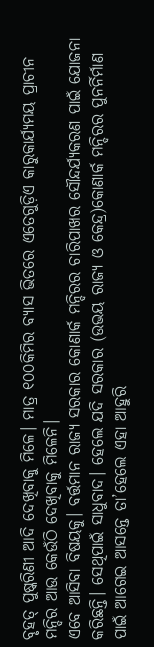ବୃହତ୍‌ ପୁଷ୍କରିଣୀ ଆଦି ଦେଖିବାକୁ ମିଳେ। ମାତ୍ର ୧୦୦କିମିର ବ୍ୟାସ ଭିତରେ ଏତେଗୁଡ଼ିଏ କାରୁକାର୍ଯ୍ୟମୟ ପ୍ରାଚୀନ ମନ୍ଦିର ଆଉ କେଉଁଠି ଦେଖିବାକୁ ମିଳେନି।
ଏବେ ଆସିବା ବିଷୟକୁ। ବର୍ତ୍ତମାନ ରାଜ୍ୟ ସରକାର କୋଣାର୍କ ମନ୍ଦିରର ଚାରିପାଖର ସୌନ୍ଦର୍ଯ୍ୟକରଣ ପାଇଁ ଯୋଜନା କରିଛନ୍ତି। ସେଥିପାଇଁ ସାଧୁବାଦ। ହେଲେ ଯଦି ସରକାର (ଉଭୟ ରାଜ୍ୟ ଓ କେନ୍ଦ୍ର)କୋଣାର୍କ ମନ୍ଦିରର ପୁନର୍ନିର୍ମାଣ ପାଇଁ ଆଗେଇ ଆସନ୍ତେ ତା’ହେଲେ ଏହା ଆହୁରି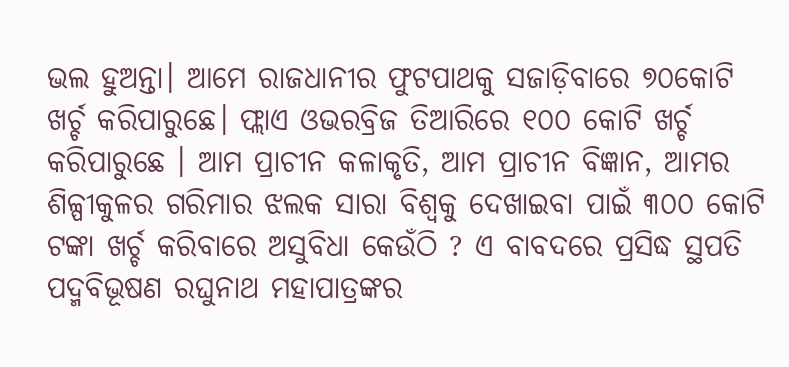ଭଲ ହୁଅନ୍ତା। ଆମେ ରାଜଧାନୀର ଫୁଟପାଥକୁ ସଜାଡ଼ିବାରେ ୭୦କୋଟି ଖର୍ଚ୍ଚ କରିପାରୁଛେ। ଫ୍ଲାଏ ଓଭରବ୍ରିଜ ତିଆରିରେ ୧୦୦ କୋଟି ଖର୍ଚ୍ଚ କରିପାରୁଛେ । ଆମ ପ୍ରାଚୀନ କଳାକୃତି, ଆମ ପ୍ରାଚୀନ ବିଜ୍ଞାନ, ଆମର ଶିଳ୍ପୀକୁଳର ଗରିମାର ଝଲକ ସାରା ବିଶ୍ୱକୁ ଦେଖାଇବା ପାଇଁ ୩୦୦ କୋଟି ଟଙ୍କା ଖର୍ଚ୍ଚ କରିବାରେ ଅସୁବିଧା କେଉଁଠି ? ଏ ବାବଦରେ ପ୍ରସିଦ୍ଧ ସ୍ଥପତି ପଦ୍ମବିଭୂଷଣ ରଘୁନାଥ ମହାପାତ୍ରଙ୍କର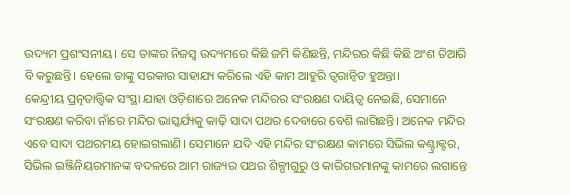ଉଦ୍ୟମ ପ୍ରଶଂସନୀୟ। ସେ ତାଙ୍କର ନିଜସ୍ବ ଉଦ୍ୟମରେ କିଛି ଜମି କିଣିଛନ୍ତି, ମନ୍ଦିରର କିଛି କିଛି ଅଂଶ ତିଆରି ବି କରୁଛନ୍ତି। ହେଲେ ତାଙ୍କୁ ସରକାର ସାହାଯ୍ୟ କରିଲେ ଏହି କାମ ଆହୁରି ତ୍ୱରାନ୍ବିତ ହୁଅନ୍ତା।
କେନ୍ଦ୍ରୀୟ ପ୍ରତ୍ନତାତ୍ତ୍ୱିକ ସଂସ୍ଥା ଯାହା ଓଡ଼ିଶାରେ ଅନେକ ମନ୍ଦିରର ସଂରକ୍ଷଣ ଦାୟିତ୍ୱ ନେଇଛି, ସେମାନେ ସଂରକ୍ଷଣ କରିବା ନାଁରେ ମନ୍ଦିର ଭାସ୍କର୍ଯ୍ୟକୁ କାଢ଼ି ସାଦା ପଥର ଦେବାରେ ବେଶି ଲାଗିଛନ୍ତି। ଅନେକ ମନ୍ଦିର ଏବେ ସାଦା ପଥରମୟ ହୋଇଗଲାଣି। ସେମାନେ ଯଦି ଏହି ମନ୍ଦିର ସଂରକ୍ଷଣ କାମରେ ସିଭିଲ କଣ୍ଟ୍ରାକ୍ଟର, ସିଭିଲ ଇଞ୍ଜିନିୟରମାନଙ୍କ ବଦଳରେ ଆମ ରାଜ୍ୟର ପଥର ଶିଳ୍ପୀଗୁରୁ ଓ କାରିଗରମାନଙ୍କୁ କାମରେ ଲଗାନ୍ତେ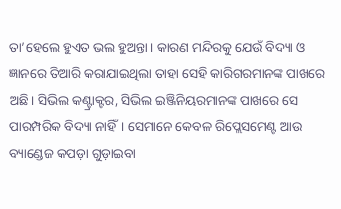ତା’ହେଲେ ହୁଏତ ଭଲ ହୁଅନ୍ତା। କାରଣ ମନ୍ଦିରକୁ ଯେଉଁ ବିଦ୍ୟା ଓ ଜ୍ଞାନରେ ତିଆରି କରାଯାଇଥିଲା ତାହା ସେହି କାରିଗରମାନଙ୍କ ପାଖରେ ଅଛି। ସିଭିଲ କଣ୍ଟ୍ରାକ୍ଟର, ସିଭିଲ ଇଞ୍ଜିନିୟରମାନଙ୍କ ପାଖରେ ସେ ପାରମ୍ପରିକ ବିଦ୍ୟା ନାହିଁ। ସେମାନେ କେବଳ ରିପ୍ଲେସମେଣ୍ଟ ଆଉ ବ୍ୟାଣ୍ଡେଜ କପଡ଼ା ଗୁଡ଼ାଇବା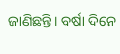ଜାଣିଛନ୍ତି। ବର୍ଷା ଦିନେ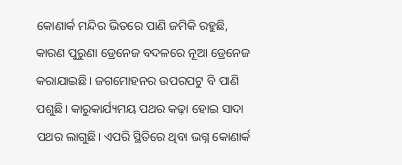କୋଣାର୍କ ମନ୍ଦିର ଭିତରେ ପାଣି ଜମିକି ରହୁଛି, କାରଣ ପୁରୁଣା ଡ୍ରେନେଜ ବଦଳରେ ନୂଆ ଡ୍ରେନେଜ କରାଯାଇଛି। ଜଗମୋହନର ଉପରପଟୁ ବି ପାଣି ପଶୁଛି। କାରୁକାର୍ଯ୍ୟମୟ ପଥର କଢ଼ା ହୋଇ ସାଦା ପଥର ଲାଗୁଛି। ଏପରି ସ୍ଥିତିରେ ଥିବା ଭଗ୍ନ କୋଣାର୍କ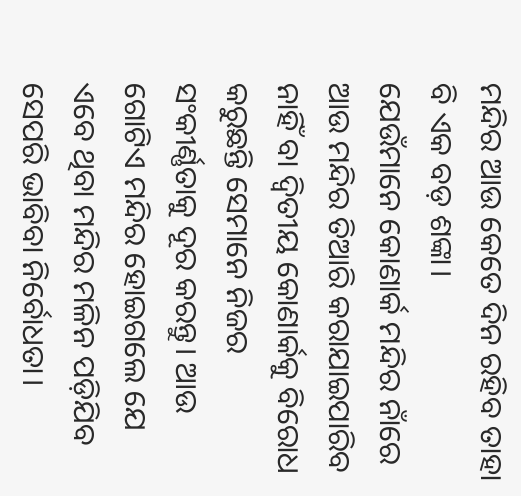ମନ୍ଦିର ଆଉ କେତେ ଦିନ ରହିବ ତାହା ବି ଏକ ବଡ଼ ଶଙ୍କା।
ଯେଉଁମାନେ କୋଣାର୍କ ମନ୍ଦିର ନାଁରେ ଆଉ ମନ୍ଦିର ତିଆରି କରାଯାଇପାରିବ ନାହିଁ ବା ଦ୍ୱିତୀୟ କୋଣାର୍କକୁ ବିରୋଧ କରୁଛନ୍ତି ସେମାନେ ନିଜର ସଂକୀର୍ଣ୍ଣତାକୁ ଦୂର କରନ୍ତୁ। ଆଉ ଗୋଟିଏ ମନ୍ଦିର ହୋଇଗଲେ ଯେ ଏବେ ଥିବା ମନ୍ଦିର ମଳିନ ପଡ଼ିଯିବ ସେପରି ଭାବିବା ନିର୍ବୋଧତା।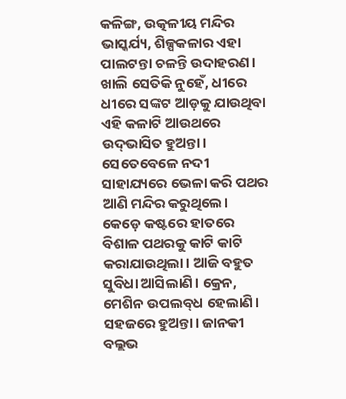କଳିଙ୍ଗ, ଉତ୍କଳୀୟ ମନ୍ଦିର ଭାସ୍କର୍ଯ୍ୟ, ଶିଳ୍ପକଳାର ଏହା ପାଲଟନ୍ତା ଚଳନ୍ତି ଉଦାହରଣ। ଖାଲି ସେତିକି ନୁହେଁ, ଧୀରେ ଧୀରେ ସଙ୍କଟ ଆଡ଼କୁ ଯାଉଥିବା ଏହି କଳାଟି ଆଉଥରେ ଉଦ୍‌ଭାସିତ ହୁଅନ୍ତା। ସେତେବେଳେ ନଦୀ ସାହାଯ୍ୟରେ ଭେଳା କରି ପଥର ଆଣି ମନ୍ଦିର କରୁଥିଲେ। କେଡ଼େ କଷ୍ଟରେ ହାତରେ ବିଶାଳ ପଥରକୁ କାଟି କାଟି କରାଯାଉଥିଲା। ଆଜି ବହୁତ ସୁବିଧା ଆସିଲାଣି। କ୍ରେନ, ମେଶିନ ଉପଲବ୍‌ଧ ହେଲାଣି। ସହଜରେ ହୁଅନ୍ତା। ଜାନକୀ ବଲ୍ଲଭ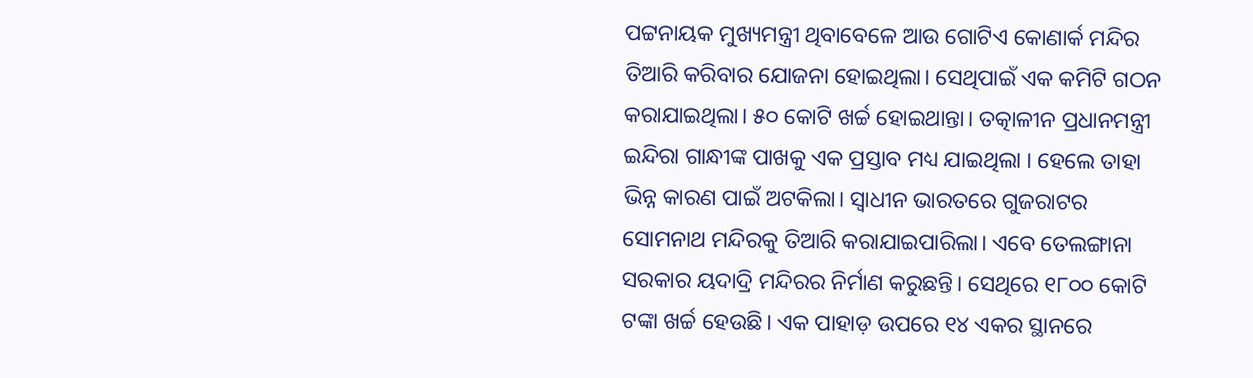ପଟ୍ଟନାୟକ ମୁଖ୍ୟମନ୍ତ୍ରୀ ଥିବାବେଳେ ଆଉ ଗୋଟିଏ କୋଣାର୍କ ମନ୍ଦିର ତିଆରି କରିବାର ଯୋଜନା ହୋଇଥିଲା। ସେଥିପାଇଁ ଏକ କମିଟି ଗଠନ କରାଯାଇଥିଲା। ୫୦ କୋଟି ଖର୍ଚ୍ଚ ହୋଇଥାନ୍ତା। ତତ୍କାଳୀନ ପ୍ରଧାନମନ୍ତ୍ରୀ ଇନ୍ଦିରା ଗାନ୍ଧୀଙ୍କ ପାଖକୁ ଏକ ପ୍ରସ୍ତାବ ମଧ୍ୟ ଯାଇଥିଲା । ହେଲେ ତାହା ଭିନ୍ନ କାରଣ ପାଇଁ ଅଟକିଲା। ସ୍ବାଧୀନ ଭାରତରେ ଗୁଜରାଟର ସୋମନାଥ ମନ୍ଦିରକୁ ତିଆରି କରାଯାଇପାରିଲା। ଏବେ ତେଲଙ୍ଗାନା ସରକାର ୟଦାଦ୍ରି ମନ୍ଦିରର ନିର୍ମାଣ କରୁଛନ୍ତି। ସେଥିରେ ୧୮୦୦ କୋଟି ଟଙ୍କା ଖର୍ଚ୍ଚ ହେଉଛି। ଏକ ପାହାଡ଼ ଉପରେ ୧୪ ଏକର ସ୍ଥାନରେ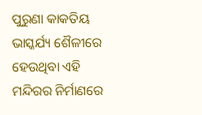ପୁରୁଣା କାକତିୟ ଭାସ୍କର୍ଯ୍ୟ ଶୈଳୀରେ ହେଉଥିବା ଏହି ମନ୍ଦିରର ନିର୍ମାଣରେ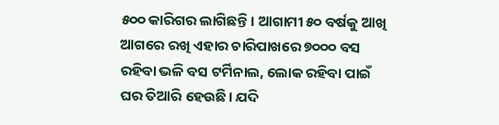୫୦୦ କାରିଗର ଲାଗିଛନ୍ତି। ଆଗାମୀ ୫୦ ବର୍ଷକୁ ଆଖି ଆଗରେ ରଖି ଏହାର ଚାରିପାଖରେ ୭୦୦୦ ବସ ରହିବା ଭଳି ବସ ଟର୍ମିନାଲ, ଲୋକ ରହିବା ପାଇଁ ଘର ତିଆରି ହେଉଛି। ଯଦି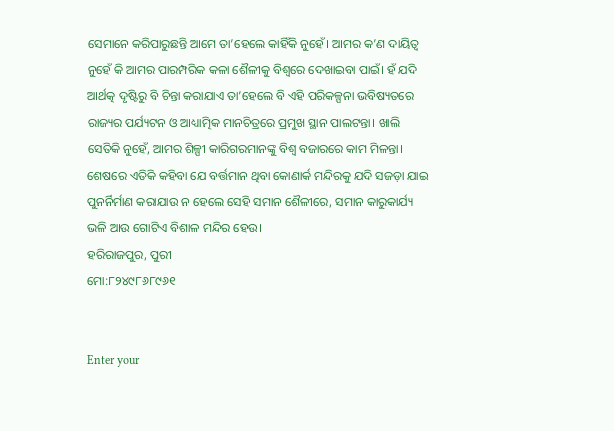ସେମାନେ କରିପାରୁଛନ୍ତି ଆମେ ତା’ହେଲେ କାହିଁକି ନୁହେଁ। ଆମର କ’ଣ ଦାୟିତ୍ୱ ନୁହେଁ କି ଆମର ପାରମ୍ପରିକ କଳା ଶୈଳୀକୁ ବିଶ୍ୱରେ ଦେଖାଇବା ପାଇଁ। ହଁ ଯଦି ଆର୍ଥତ୍କ ଦୃଷ୍ଟିରୁ ବି ଚିନ୍ତା କରାଯାଏ ତା’ହେଲେ ବି ଏହି ପରିକଳ୍ପନା ଭବିଷ୍ୟତରେ ରାଜ୍ୟର ପର୍ଯ୍ୟଟନ ଓ ଆଧ୍ୟାତ୍ମିକ ମାନଚିତ୍ରରେ ପ୍ରମୁଖ ସ୍ଥାନ ପାଲଟନ୍ତା। ଖାଲି ସେତିକି ନୁହେଁ, ଆମର ଶିଳ୍ପୀ କାରିଗରମାନଙ୍କୁ ବିଶ୍ୱ ବଜାରରେ କାମ ମିଳନ୍ତା। ଶେଷରେ ଏତିକି କହିବା ଯେ ବର୍ତ୍ତମାନ ଥିବା କୋଣାର୍କ ମନ୍ଦିରକୁ ଯଦି ସଜଡ଼ା ଯାଇ ପୁନର୍ନିର୍ମାଣ କରାଯାଉ ନ ହେଲେ ସେହି ସମାନ ଶୈଳୀରେ, ସମାନ କାରୁକାର୍ଯ୍ୟ ଭଳି ଆଉ ଗୋଟିଏ ବିଶାଳ ମନ୍ଦିର ହେଉ।
ହରିରାଜପୁର, ପୁରୀ
ମୋ:୮୨୪୯୮୬୮୯୬୧


Enter your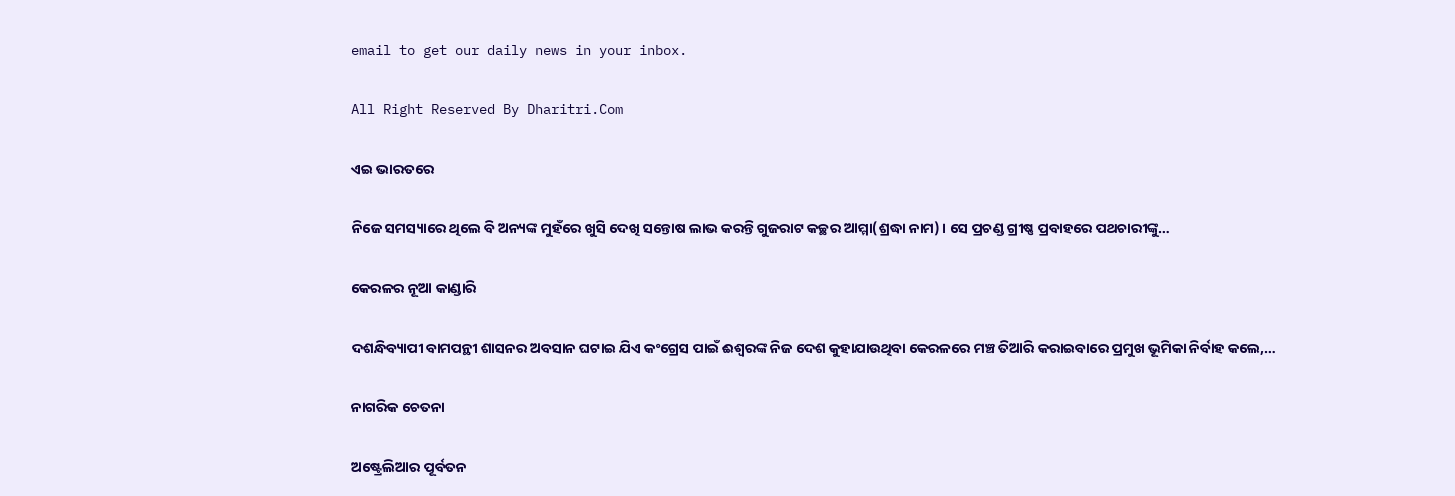email to get our daily news in your inbox.

All Right Reserved By Dharitri.Com

ଏଇ ଭାରତରେ

ନିଜେ ସମସ୍ୟାରେ ଥିଲେ ବି ଅନ୍ୟଙ୍କ ମୁହଁରେ ଖୁସି ଦେଖି ସନ୍ତୋଷ ଲାଭ କରନ୍ତି ଗୁଜରାଟ କଚ୍ଛର ଆମ୍ମା(ଶ୍ରଦ୍ଧା ନାମ)। ସେ ପ୍ରଚଣ୍ଡ ଗ୍ରୀଷ୍ଣ ପ୍ରବାହରେ ପଥଚାରୀଙ୍କୁ…

କେରଳର ନୂଆ କାଣ୍ଡାରି

ଦଶନ୍ଧିବ୍ୟାପୀ ବାମପନ୍ଥୀ ଶାସନର ଅବସାନ ଘଟାଇ ଯିଏ କଂଗ୍ରେସ ପାଇଁ ଈଶ୍ୱରଙ୍କ ନିଜ ଦେଶ କୁହାଯାଉଥିବା କେରଳରେ ମଞ୍ଚ ତିଆରି କରାଇବାରେ ପ୍ରମୁଖ ଭୂମିକା ନିର୍ବାହ କଲେ,…

ନାଗରିକ ଚେତନା

ଅଷ୍ଟ୍ରେଲିଆର ପୂର୍ବତନ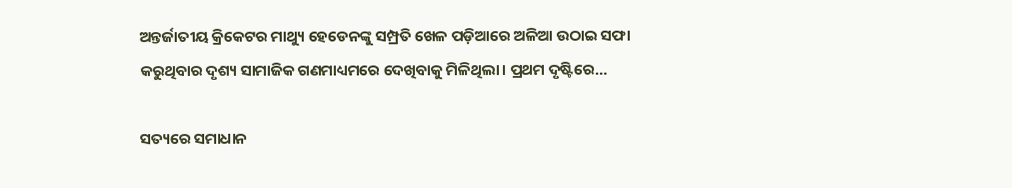ଅନ୍ତର୍ଜାତୀୟ କ୍ରିକେଟର ମାଥ୍ୟୁ ହେଡେନଙ୍କୁ ସମ୍ପ୍ରତି ଖେଳ ପଡ଼ିଆରେ ଅଳିଆ ଉଠାଇ ସଫା କରୁଥିବାର ଦୃଶ୍ୟ ସାମାଜିକ ଗଣମାଧ୍ୟମରେ ଦେଖିବାକୁ ମିଳିଥିଲା। ପ୍ରଥମ ଦୃଷ୍ଟିରେ…

ସତ୍ୟରେ ସମାଧାନ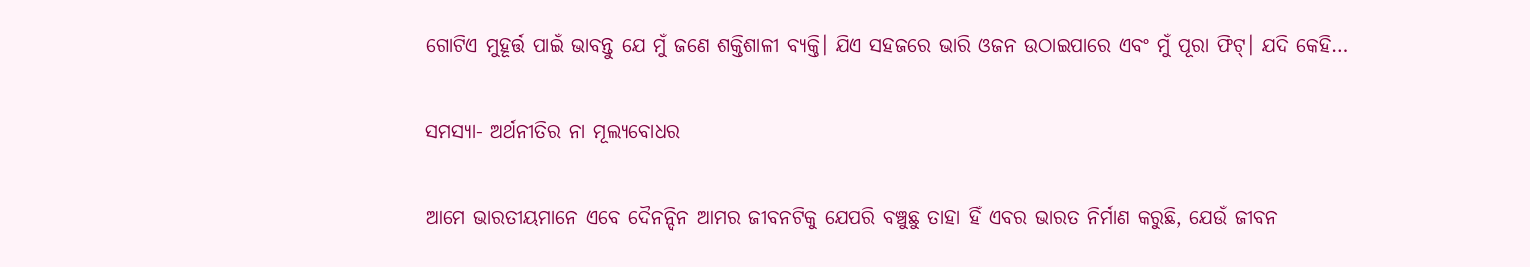ଗୋଟିଏ ମୁହୂର୍ତ୍ତ ପାଇଁ ଭାବନ୍ତୁ ଯେ ମୁଁ ଜଣେ ଶକ୍ତିଶାଳୀ ବ୍ୟକ୍ତି। ଯିଏ ସହଜରେ ଭାରି ଓଜନ ଉଠାଇପାରେ ଏବଂ ମୁଁ ପୂରା ଫିଟ୍‌। ଯଦି କେହି…

ସମସ୍ୟା- ଅର୍ଥନୀତିର ନା ମୂଲ୍ୟବୋଧର

ଆମେ ଭାରତୀୟମାନେ ଏବେ ଦୈନନ୍ଦିନ ଆମର ଜୀବନଟିକୁ ଯେପରି ବଞ୍ଚୁଛୁ ତାହା ହିଁ ଏବର ଭାରତ ନିର୍ମାଣ କରୁଛି, ଯେଉଁ ଜୀବନ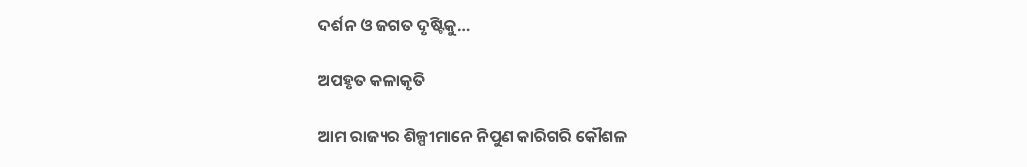ଦର୍ଶନ ଓ ଜଗତ ଦୃଷ୍ଟିକୁ…

ଅପହୃତ କଳାକୃତି

ଆମ ରାଜ୍ୟର ଶିଳ୍ପୀମାନେ ନିପୁଣ କାରିଗରି କୌଶଳ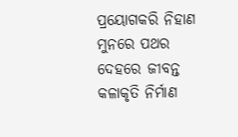ପ୍ରୟୋଗକରି ନିହାଣ ମୁନରେ ପଥର ଦେହରେ ଜୀବନ୍ତ କଳାକୃତି ନିର୍ମାଣ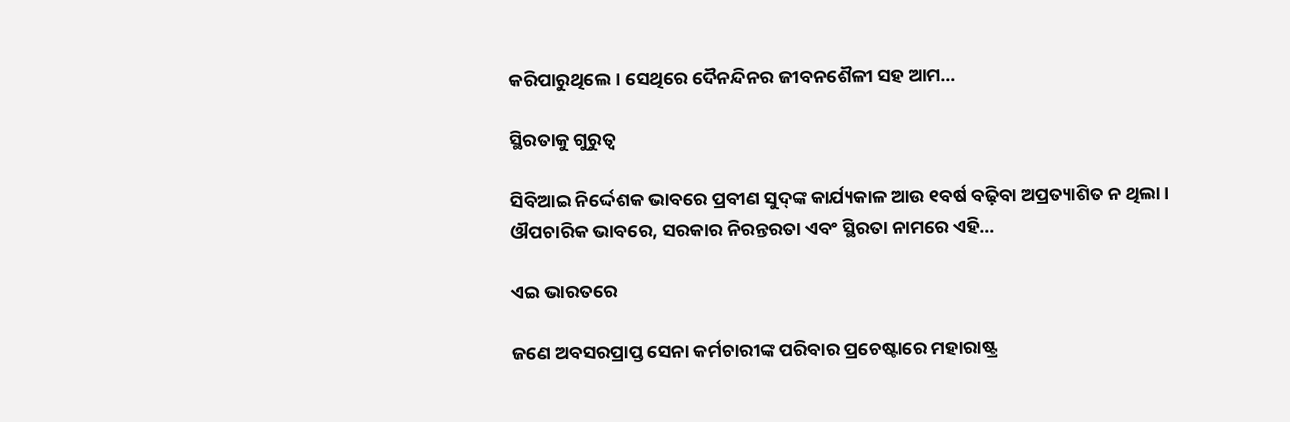କରିପାରୁଥିଲେ। ସେଥିରେ ଦୈନନ୍ଦିନର ଜୀବନଶୈଳୀ ସହ ଆମ…

ସ୍ଥିରତାକୁ ଗୁରୁତ୍ୱ

ସିବିଆଇ ନିର୍ଦ୍ଦେଶକ ଭାବରେ ପ୍ରବୀଣ ସୁଦ୍‌ଙ୍କ କାର୍ଯ୍ୟକାଳ ଆଉ ୧ବର୍ଷ ବଢ଼ିବା ଅପ୍ରତ୍ୟାଶିତ ନ ଥିଲା। ଔପଚାରିକ ଭାବରେ, ସରକାର ନିରନ୍ତରତା ଏବଂ ସ୍ଥିରତା ନାମରେ ଏହି…

ଏଇ ଭାରତରେ

ଜଣେ ଅବସରପ୍ରାପ୍ତ ସେନା କର୍ମଚାରୀଙ୍କ ପରିବାର ପ୍ରଚେଷ୍ଟାରେ ମହାରାଷ୍ଟ୍ର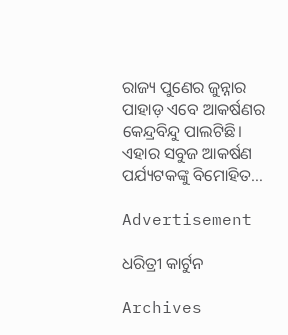ରାଜ୍ୟ ପୁଣେର ଜୁନ୍ନାର ପାହାଡ଼ ଏବେ ଆକର୍ଷଣର କେନ୍ଦ୍ରବିନ୍ଦୁ ପାଲଟିଛି। ଏହାର ସବୁଜ ଆକର୍ଷଣ ପର୍ଯ୍ୟଟକଙ୍କୁ ବିମୋହିତ…

Advertisement

ଧରିତ୍ରୀ କାର୍ଟୁନ

Archives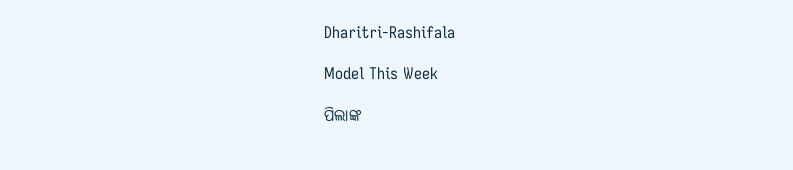Dharitri-Rashifala

Model This Week

ପିଲାଙ୍କ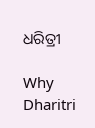ଧରିତ୍ରୀ

Why Dharitri